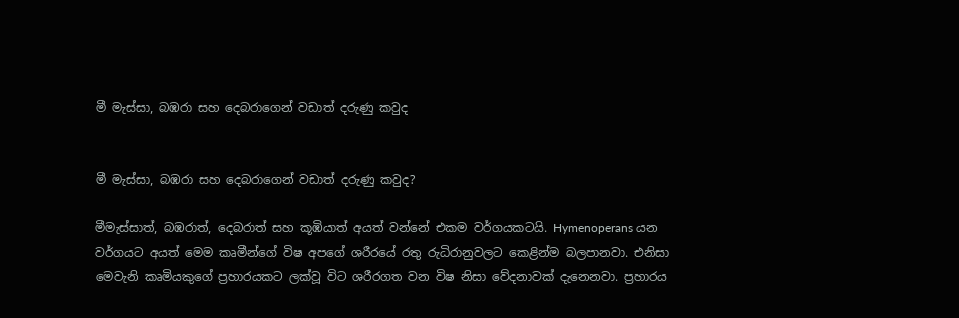මී මැස්‌සා, බඹරා සහ දෙබරාගෙන් වඩාත් දරුණු කවුද


මී මැස්‌සා, බඹරා සහ දෙබරාගෙන් වඩාත් දරුණු කවුද?

මීමැස්‌සාත්, බඹරාත්, දෙබරාත් සහ කූඹියාත් අයත් වන්නේ එකම වර්ගයකටයි. Hymenoperans යන වර්ගයට අයත් මෙම කෘමීන්ගේ විෂ අපගේ ශරීරයේ රතු රුධිරානුවලට කෙළින්ම බලපානවා. එනිසා මෙවැනි කෘමියකුගේ ප්‍රහාරයකට ලක්‌වූ විට ශරීරගත වන විෂ නිසා වේදනාවක්‌ දැනෙනවා. ප්‍රහාරය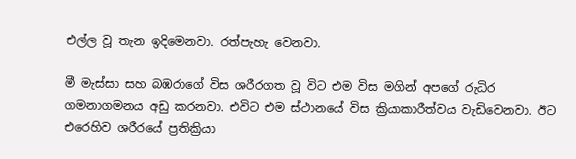එල්ල වූ තැන ඉදිමෙනවා. රත්පැහැ වෙනවා.

මී මැස්‌සා සහ බඹරාගේ විස ශරීරගත වූ විට එම විස මගින් අපගේ රුධිර ගමනාගමනය අඩු කරනවා. එවිට එම ස්‌ථානයේ විස ක්‍රියාකාරීත්වය වැඩිවෙනවා. ඊට එරෙහිව ශරීරයේ ප්‍රතික්‍රියා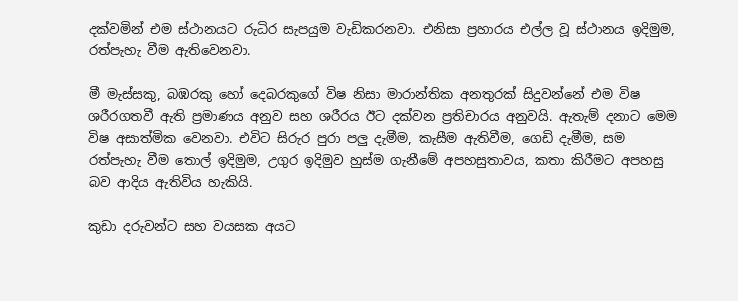දක්‌වමින් එම ස්‌ථානයට රුධිර සැපයුම වැඩිකරනවා. එනිසා ප්‍රහාරය එල්ල වූ ස්‌ථානය ඉදිමුම, රත්පැහැ වීම ඇතිවෙනවා.

මී මැස්‌සකු, බඹරකු හෝ දෙබරකුගේ විෂ නිසා මාරාන්තික අනතුරක්‌ සිදුවන්නේ එම විෂ ශරීරගතවී ඇති ප්‍රමාණය අනුව සහ ශරීරය ඊට දක්‌වන ප්‍රතිචාරය අනුවයි. ඇතැම් දනාට මෙම විෂ අසාත්මික වෙනවා. එවිට සිරුර පුරා පලු දැමීම, කැසීම ඇතිවීම, ගෙඩි දැමීම, සම රත්පැහැ වීම තොල් ඉදිමුම, උගුර ඉදිමුව හුස්‌ම ගැනීමේ අපහසුතාවය, කතා කිරීමට අපහසු බව ආදිය ඇතිවිය හැකියි.

කුඩා දරුවන්ට සහ වයසක අයට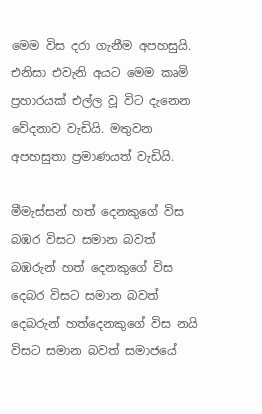මෙම විස දරා ගැනීම අපහසුයි. එනිසා එවැනි අයට මෙම කෘමි ප්‍රහාරයක්‌ එල්ල වූ විට දැනෙන වේදනාව වැඩියි. මතුවන අපහසුතා ප්‍රමාණයත් වැඩියි.

මීමැස්‌සන් හත් දෙනකුගේ විස බඹර විසට සමාන බවත් බඹරුන් හත් දෙනකුගේ විස දෙබර විසට සමාන බවත් දෙබරුන් හත්දෙනකුගේ විස නයි විසට සමාන බවත් සමාජයේ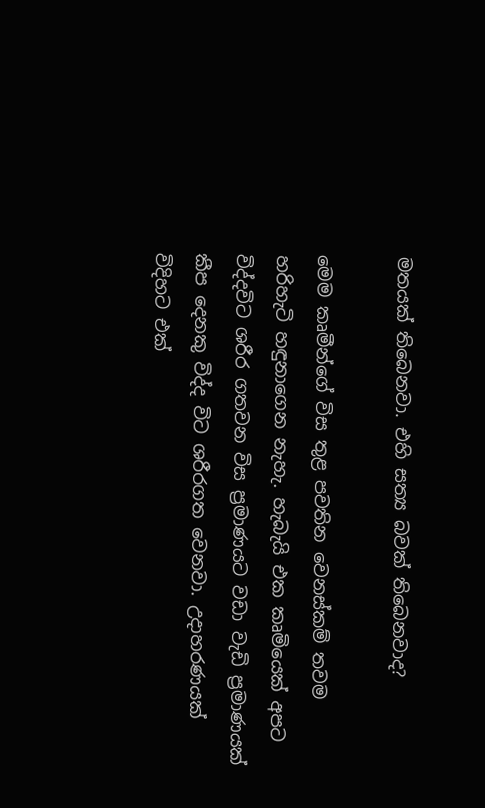මතයක්‌ තිබෙනවා. එහි සත්‍ය බවක්‌ තිබෙනවාද?

මෙම කෘමීන්ගේ විස තුළ පවතින වෙනස්‌කම් තවම හරිහැටි හඳුනාගෙන නැහැ. හැබැයි එක කෘමියෙක්‌ අපට විද්දවිට ශරීර ගතවන විස ප්‍රමාණයට වඩා වැඩි ප්‍රමාණයක්‌ කීප දෙනකු විද්ද විට ශරීරගත වෙනවා. උදාහරණයක්‌ විදිහට එක්‌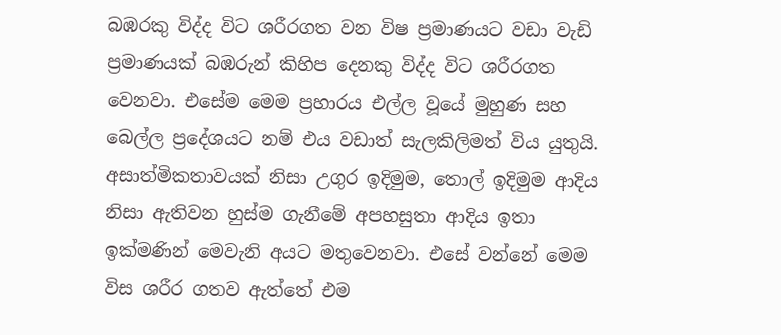බඹරකු විද්ද විට ශරීරගත වන විෂ ප්‍රමාණයට වඩා වැඩි ප්‍රමාණයක්‌ බඹරුන් කිහිප දෙනකු විද්ද විට ශරීරගත වෙනවා. එසේම මෙම ප්‍රහාරය එල්ල වූයේ මුහුණ සහ බෙල්ල ප්‍රදේශයට නම් එය වඩාත් සැලකිලිමත් විය යුතුයි. අසාත්මිකතාවයක්‌ නිසා උගුර ඉදිමුම, තොල් ඉදිමුම ආදිය නිසා ඇතිවන හුස්‌ම ගැනීමේ අපහසුතා ආදිය ඉතා ඉක්‌මණින් මෙවැනි අයට මතුවෙනවා. එසේ වන්නේ මෙම විස ශරීර ගතව ඇත්තේ එම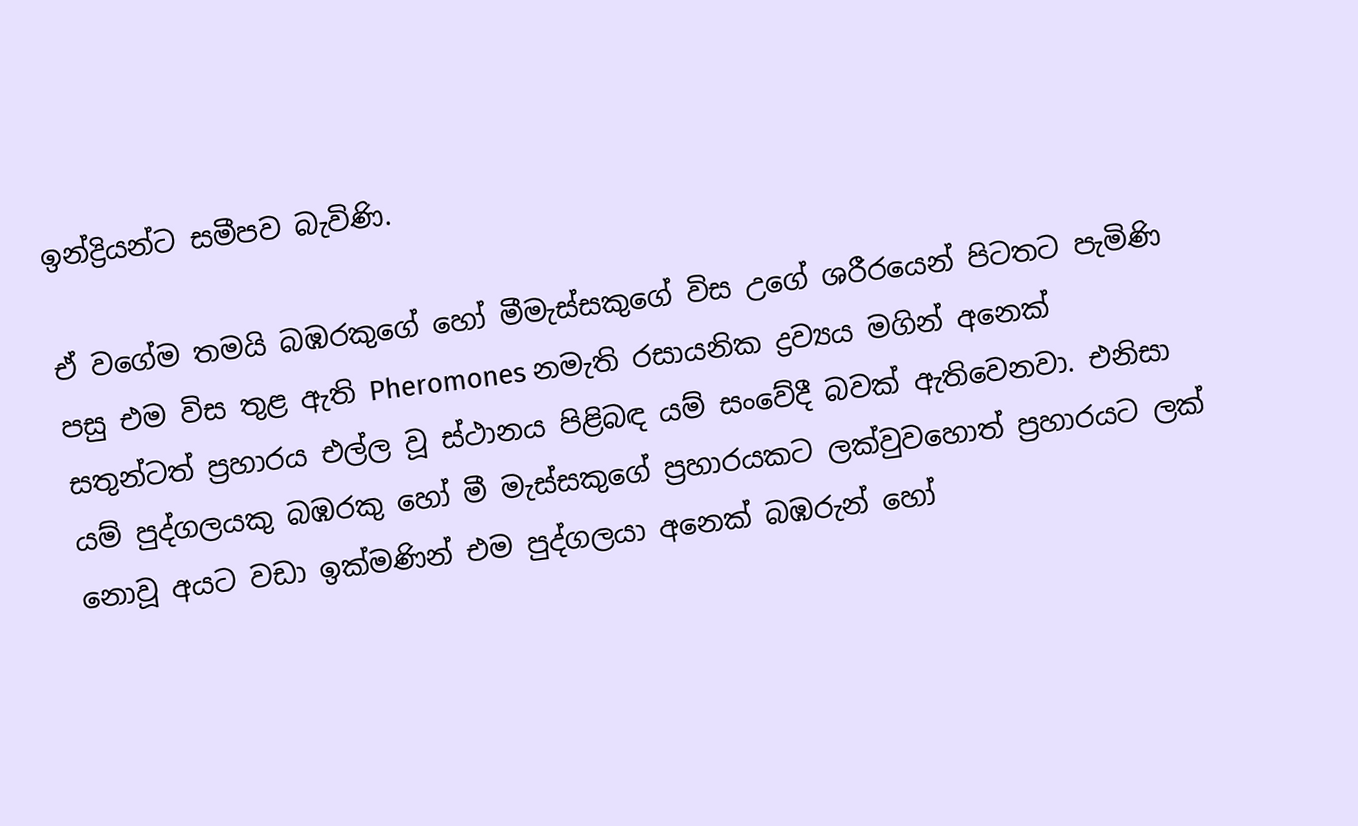ඉන්ද්‍රියන්ට සමීපව බැවිණි.

ඒ වගේම තමයි බඹරකුගේ හෝ මීමැස්‌සකුගේ විස උගේ ශරීරයෙන් පිටතට පැමිණි පසු එම විස තුළ ඇති Pheromones නමැති රසායනික ද්‍රව්‍යය මගින් අනෙක්‌ සතුන්ටත් ප්‍රහාරය එල්ල වූ ස්‌ථානය පිළිබඳ යම් සංවේදී බවක්‌ ඇතිවෙනවා. එනිසා යම් පුද්ගලයකු බඹරකු හෝ මී මැස්‌සකුගේ ප්‍රහාරයකට ලක්‌වුවහොත් ප්‍රහාරයට ලක්‌ නොවූ අයට වඩා ඉක්‌මණින් එම පුද්ගලයා අනෙක්‌ බඹරුන් හෝ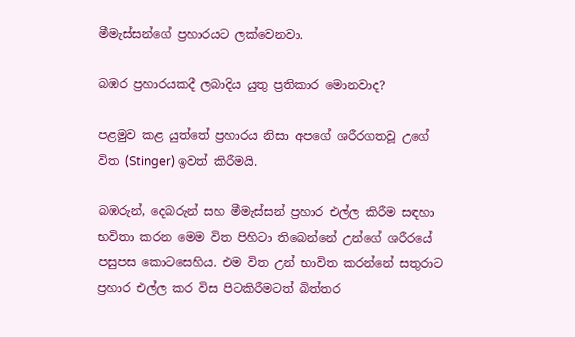මීමැස්‌සන්ගේ ප්‍රහාරයට ලක්‌වෙනවා.

බඹර ප්‍රහාරයකදී ලබාදිය යුතු ප්‍රතිකාර මොනවාද?

පළමුව කළ යුත්තේ ප්‍රහාරය නිසා අපගේ ශරීරගතවූ උගේ විත (Stinger) ඉවත් කිරීමයි.

බඹරුන්, දෙබරුන් සහ මීමැස්‌සන් ප්‍රහාර එල්ල කිරීම සඳහා භවිතා කරන මෙම විත පිහිටා තිබෙන්නේ උන්ගේ ශරීරයේ පසුපස කොටසෙහිය. එම විත උන් භාවිත කරන්නේ සතුරාට ප්‍රහාර එල්ල කර විස පිටකිරීමටත් බිත්තර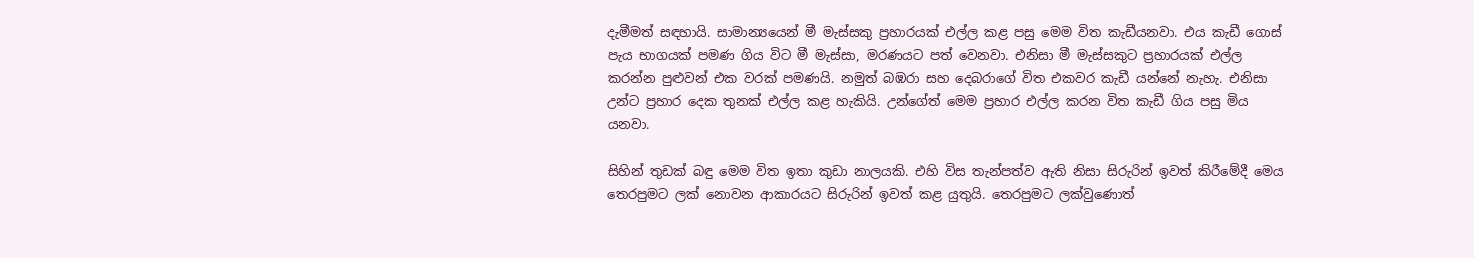දැමීමත් සඳහායි. සාමාන්‍යයෙන් මී මැස්‌සකු ප්‍රහාරයක්‌ එල්ල කළ පසු මෙම විත කැඩීයනවා. එය කැඩී ගොස්‌ පැය භාගයක්‌ පමණ ගිය විට මී මැස්‌සා, මරණයට පත් වෙනවා. එනිසා මී මැස්‌සකුට ප්‍රහාරයක්‌ එල්ල කරන්න පුළුවන් එක වරක්‌ පමණයි. නමුත් බඹරා සහ දෙබරාගේ විත එකවර කැඩී යන්නේ නැහැ. එනිසා උන්ට ප්‍රහාර දෙක තුනක්‌ එල්ල කළ හැකියි. උන්ගේත් මෙම ප්‍රහාර එල්ල කරන විත කැඩී ගිය පසු මිය යනවා.

සිහින් තුඩක්‌ බඳු මෙම විත ඉතා කුඩා නාලයකි. එහි විස තැන්පත්ව ඇති නිසා සිරුරින් ඉවත් කිරීමේදී මෙය තෙරපුමට ලක්‌ නොවන ආකාරයට සිරුරින් ඉවත් කළ යුතුයි. තෙරපුමට ලක්‌වුණොත්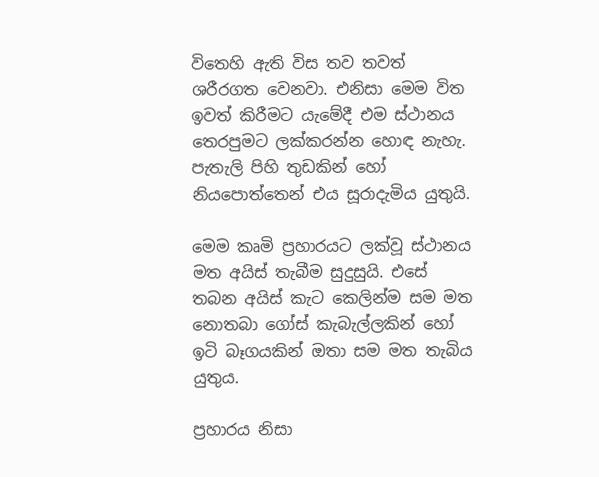විතෙහි ඇති විස තව තවත් ශරීරගත වෙනවා. එනිසා මෙම විත ඉවත් කිරීමට යැමේදී එම ස්‌ථානය තෙරපුමට ලක්‌කරන්න හොඳ නැහැ. පැතැලි පිහි තුඩකින් හෝ නියපොත්තෙන් එය සූරාදැමිය යුතුයි.

මෙම කෘමි ප්‍රහාරයට ලක්‌වූ ස්‌ථානය මත අයිස්‌ තැබීම සුදුසුයි. එසේ තබන අයිස්‌ කැට කෙලින්ම සම මත නොතබා ගෝස්‌ කැබැල්ලකින් හෝ ඉටි බෑගයකින් ඔතා සම මත තැබිය යුතුය.

ප්‍රහාරය නිසා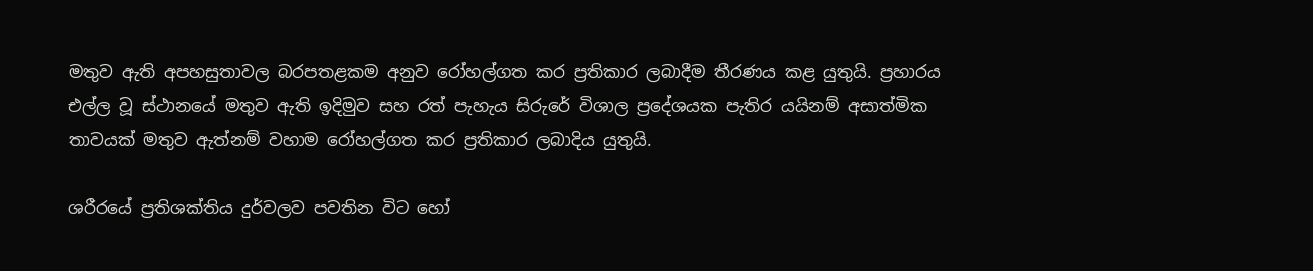මතුව ඇති අපහසුතාවල බරපතළකම අනුව රෝහල්ගත කර ප්‍රතිකාර ලබාදීම තීරණය කළ යුතුයි. ප්‍රහාරය එල්ල වූ ස්‌ථානයේ මතුව ඇති ඉදිමුව සහ රත් පැහැය සිරුරේ විශාල ප්‍රදේශයක පැතිර යයිනම් අසාත්මික තාවයක්‌ මතුව ඇත්නම් වහාම රෝහල්ගත කර ප්‍රතිකාර ලබාදිය යුතුයි.

ශරීරයේ ප්‍රතිශක්‌තිය දුර්වලව පවතින විට හෝ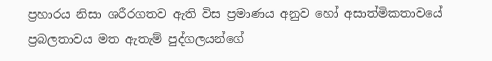ප්‍රහාරය නිසා ශරීරගතව ඇති විස ප්‍රමාණය අනුව හෝ අසාත්මිකතාවයේ ප්‍රබලතාවය මත ඇතැම් පුද්ගලයන්ගේ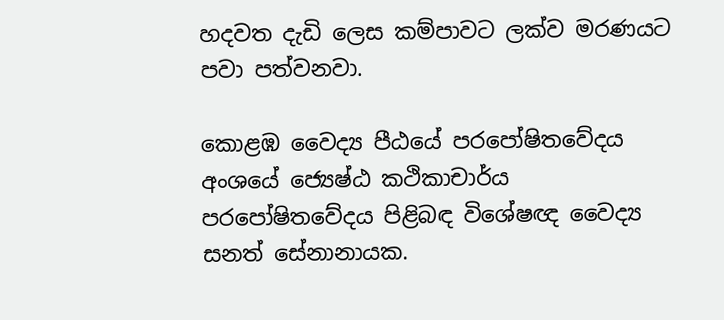හදවත දැඩි ලෙස කම්පාවට ලක්‌ව මරණයට පවා පත්වනවා.

කොළඹ වෛද්‍ය පීඨයේ පරපෝෂිතවේදය අංශයේ ජ්‍යෙෂ්ඨ කථිකාචාර්ය පරපෝෂිතවේදය පිළිබඳ විශේෂඥ වෛද්‍ය සනත් සේනානායක.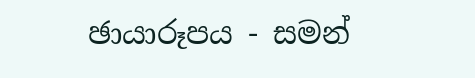ඡායාරූපය - සමන්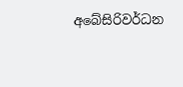අබේසිරිවර්ධන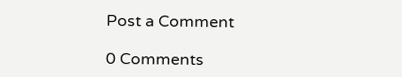Post a Comment

0 Comments